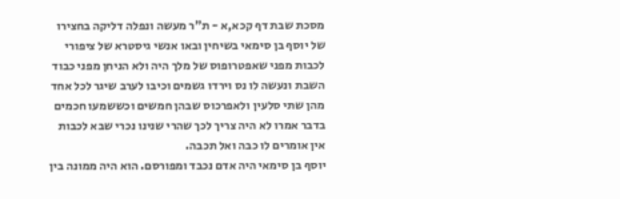מסכת שבת דף קכא,א - ת"ר מעשה ונפלה דליקה בחצירו של יוסף בן סימאי בשיחין ובאו אנשי גיסטרא של ציפורי לכבות מפני שאפטרופוס של מלך היה ולא הניחן מפני כבוד השבת ונעשה לו נס וירדו גשמים וכיבו לערב שיגר לכל אחד מהן שתי סלעין ולאפרכוס שבהן חמשים וכששמעו חכמים בדבר אמרו לא היה צריך לכך שהרי שנינו נכרי שבא לכבות אין אומרים לו כבה ואל תכבה.
יוסף בן סימאי היה אדם נכבד ומפורסם. הוא היה ממונה בין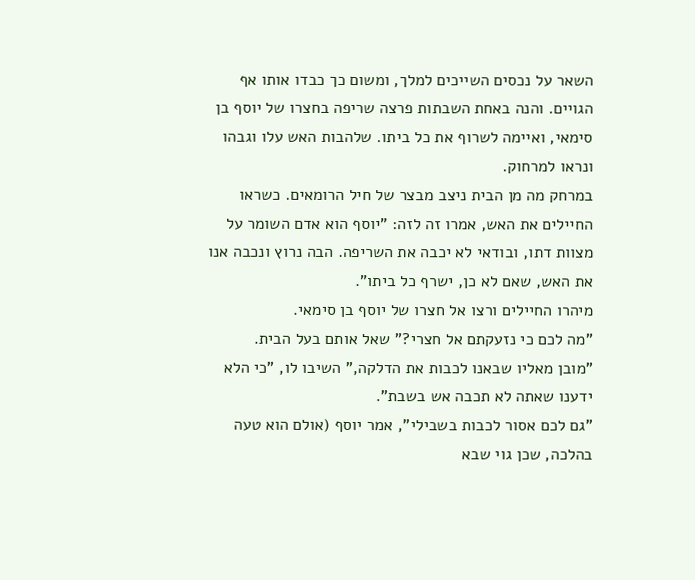השאר על נכסים השייכים למלך, ומשום כך כבדו אותו אף הגויים. והנה באחת השבתות פרצה שריפה בחצרו של יוסף בן סימאי, ואיימה לשרוף את כל ביתו. שלהבות האש עלו וגבהו ונראו למרחוק.
במרחק מה מן הבית ניצב מבצר של חיל הרומאים. כשראו החיילים את האש, אמרו זה לזה: "יוסף הוא אדם השומר על מצוות דתו, ובודאי לא יכבה את השריפה. הבה נרוץ ונכבה אנו את האש, שאם לא כן, ישרף כל ביתו".
מיהרו החיילים ורצו אל חצרו של יוסף בן סימאי.
"מה לכם כי נזעקתם אל חצרי?" שאל אותם בעל הבית.
"מובן מאליו שבאנו לכבות את הדלקה," השיבו לו, "כי הלא ידענו שאתה לא תכבה אש בשבת".
"גם לכם אסור לכבות בשבילי", אמר יוסף (אולם הוא טעה בהלכה, שכן גוי שבא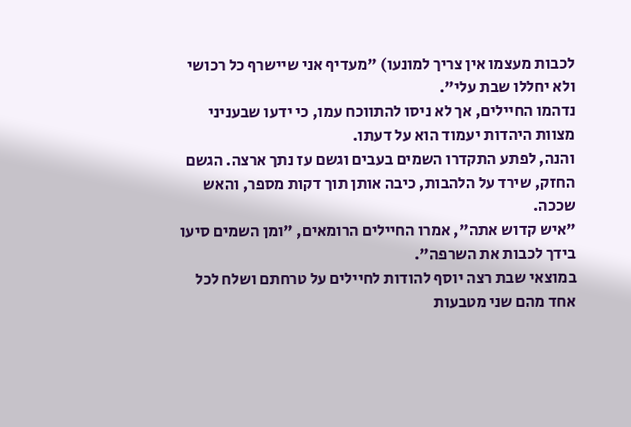לכבות מעצמו אין צריך למונעו) "מעדיף אני שיישרף כל רכושי ולא יחללו שבת עלי".
נדהמו החיילים, אך לא ניסו להתווכח עמו, כי ידעו שבעניני מצוות היהדות יעמוד הוא על דעתו.
והנה, לפתע התקדרו השמים בעבים וגשם עז נתך ארצה. הגשם החזק, שירד על הלהבות, כיבה אותן תוך דקות מספר, והאש שככה.
"איש קדוש אתה", אמרו החיילים הרומאים, "ומן השמים סיעו בידך לכבות את השרפה".
במוצאי שבת רצה יוסף להודות לחיילים על טרחתם ושלח לכל אחד מהם שני מטבעות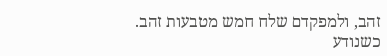זהב, ולמפקדם שלח חמש מטבעות זהב.
כשנודע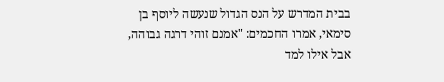בבית המדרש על הנס הגדול שנעשה ליוסף בן סימאי, אמרו החכמים: "אמנם זוהי דרגה גבוהה, אבל אילו למד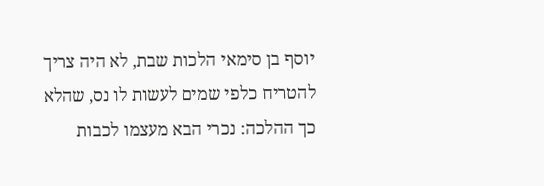יוסף בן סימאי הלכות שבת, לא היה צריך להטריח כלפי שמים לעשות לו נס, שהלא כך ההלכה: נכרי הבא מעצמו לכבות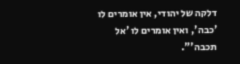דלקה של יהודי, אין אומרים לו 'כבה', ואין אומרים לו 'אל תכבה'".